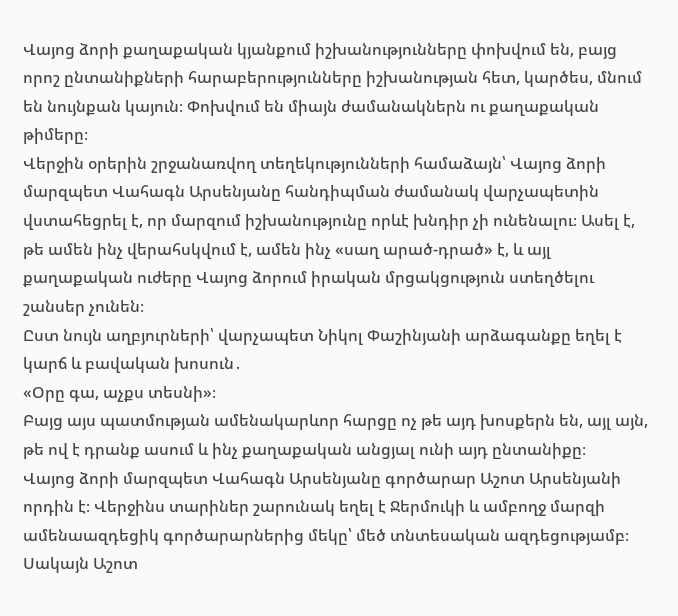Վայոց ձորի քաղաքական կյանքում իշխանությունները փոխվում են, բայց որոշ ընտանիքների հարաբերությունները իշխանության հետ, կարծես, մնում են նույնքան կայուն։ Փոխվում են միայն ժամանակներն ու քաղաքական թիմերը։
Վերջին օրերին շրջանառվող տեղեկությունների համաձայն՝ Վայոց ձորի մարզպետ Վահագն Արսենյանը հանդիպման ժամանակ վարչապետին վստահեցրել է, որ մարզում իշխանությունը որևէ խնդիր չի ունենալու։ Ասել է, թե ամեն ինչ վերահսկվում է, ամեն ինչ «սաղ արած-դրած» է, և այլ քաղաքական ուժերը Վայոց ձորում իրական մրցակցություն ստեղծելու շանսեր չունեն։
Ըստ նույն աղբյուրների՝ վարչապետ Նիկոլ Փաշինյանի արձագանքը եղել է կարճ և բավական խոսուն․
«Օրը գա, աչքս տեսնի»։
Բայց այս պատմության ամենակարևոր հարցը ոչ թե այդ խոսքերն են, այլ այն, թե ով է դրանք ասում և ինչ քաղաքական անցյալ ունի այդ ընտանիքը։
Վայոց ձորի մարզպետ Վահագն Արսենյանը գործարար Աշոտ Արսենյանի որդին է։ Վերջինս տարիներ շարունակ եղել է Ջերմուկի և ամբողջ մարզի ամենաազդեցիկ գործարարներից մեկը՝ մեծ տնտեսական ազդեցությամբ։
Սակայն Աշոտ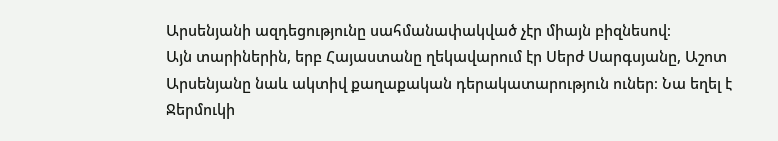Արսենյանի ազդեցությունը սահմանափակված չէր միայն բիզնեսով։
Այն տարիներին, երբ Հայաստանը ղեկավարում էր Սերժ Սարգսյանը, Աշոտ Արսենյանը նաև ակտիվ քաղաքական դերակատարություն ուներ։ Նա եղել է Ջերմուկի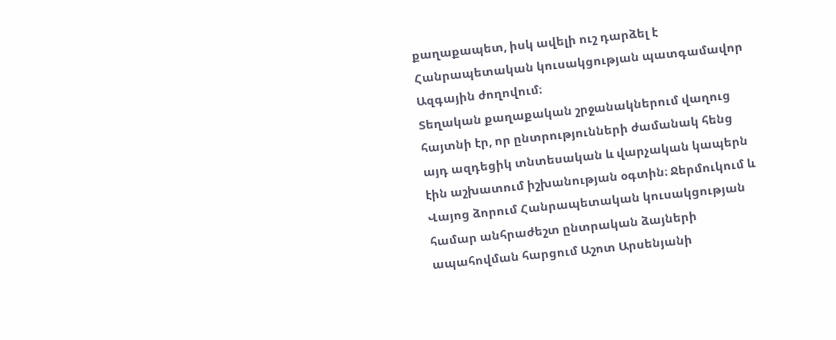քաղաքապետ, իսկ ավելի ուշ դարձել է Հանրապետական կուսակցության պատգամավոր Ազգային ժողովում։
Տեղական քաղաքական շրջանակներում վաղուց հայտնի էր, որ ընտրությունների ժամանակ հենց այդ ազդեցիկ տնտեսական և վարչական կապերն էին աշխատում իշխանության օգտին։ Ջերմուկում և Վայոց ձորում Հանրապետական կուսակցության համար անհրաժեշտ ընտրական ձայների ապահովման հարցում Աշոտ Արսենյանի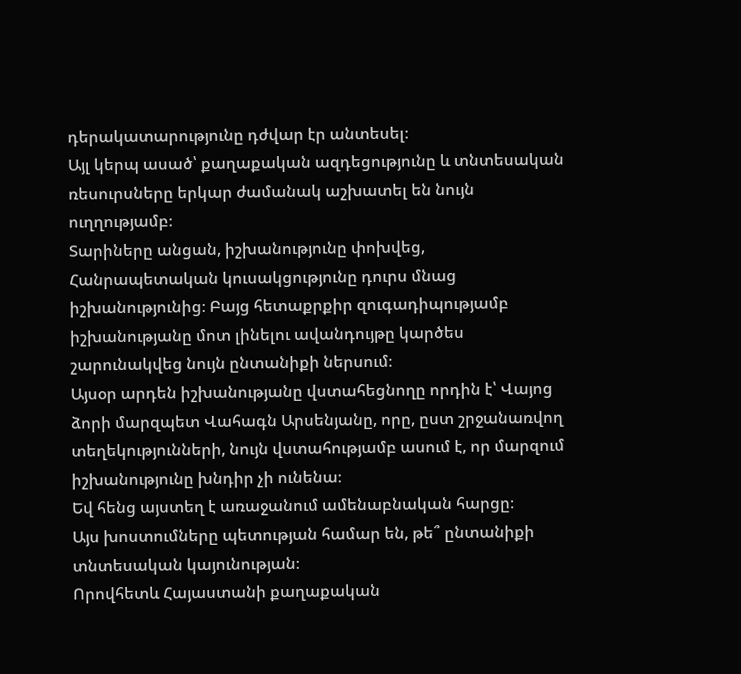դերակատարությունը դժվար էր անտեսել։
Այլ կերպ ասած՝ քաղաքական ազդեցությունը և տնտեսական ռեսուրսները երկար ժամանակ աշխատել են նույն ուղղությամբ։
Տարիները անցան, իշխանությունը փոխվեց, Հանրապետական կուսակցությունը դուրս մնաց իշխանությունից։ Բայց հետաքրքիր զուգադիպությամբ իշխանությանը մոտ լինելու ավանդույթը կարծես շարունակվեց նույն ընտանիքի ներսում։
Այսօր արդեն իշխանությանը վստահեցնողը որդին է՝ Վայոց ձորի մարզպետ Վահագն Արսենյանը, որը, ըստ շրջանառվող տեղեկությունների, նույն վստահությամբ ասում է, որ մարզում իշխանությունը խնդիր չի ունենա։
Եվ հենց այստեղ է առաջանում ամենաբնական հարցը։
Այս խոստումները պետության համար են, թե՞ ընտանիքի տնտեսական կայունության։
Որովհետև Հայաստանի քաղաքական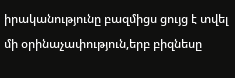իրականությունը բազմիցս ցույց է տվել մի օրինաչափություն,երբ բիզնեսը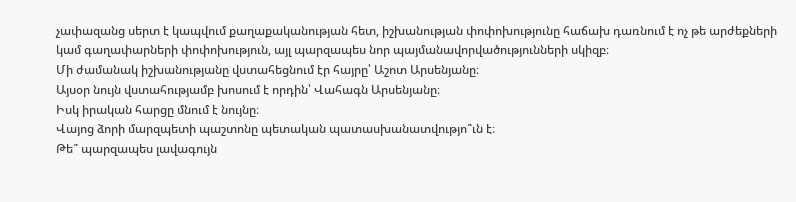չափազանց սերտ է կապվում քաղաքականության հետ, իշխանության փոփոխությունը հաճախ դառնում է ոչ թե արժեքների կամ գաղափարների փոփոխություն, այլ պարզապես նոր պայմանավորվածությունների սկիզբ։
Մի ժամանակ իշխանությանը վստահեցնում էր հայրը՝ Աշոտ Արսենյանը։
Այսօր նույն վստահությամբ խոսում է որդին՝ Վահագն Արսենյանը։
Իսկ իրական հարցը մնում է նույնը։
Վայոց ձորի մարզպետի պաշտոնը պետական պատասխանատվությո՞ւն է։
Թե՞ պարզապես լավագույն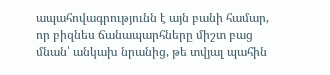ապահովագրությունն է այն բանի համար, որ բիզնես ճանապարհները միշտ բաց մնան՝ անկախ նրանից, թե տվյալ պահին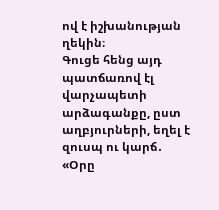ով է իշխանության ղեկին։
Գուցե հենց այդ պատճառով էլ վարչապետի արձագանքը, ըստ աղբյուրների, եղել է զուսպ ու կարճ․
«Օրը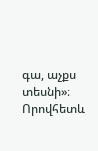գա, աչքս տեսնի»։
Որովհետև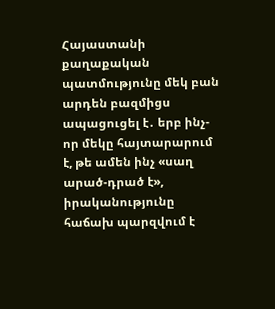Հայաստանի քաղաքական պատմությունը մեկ բան արդեն բազմիցս ապացուցել է․ երբ ինչ-որ մեկը հայտարարում է, թե ամեն ինչ «սաղ արած-դրած է», իրականությունը հաճախ պարզվում է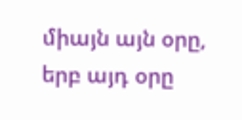միայն այն օրը, երբ այդ օրը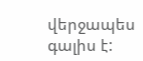վերջապես գալիս է: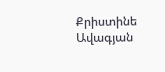Քրիստինե Ավագյան